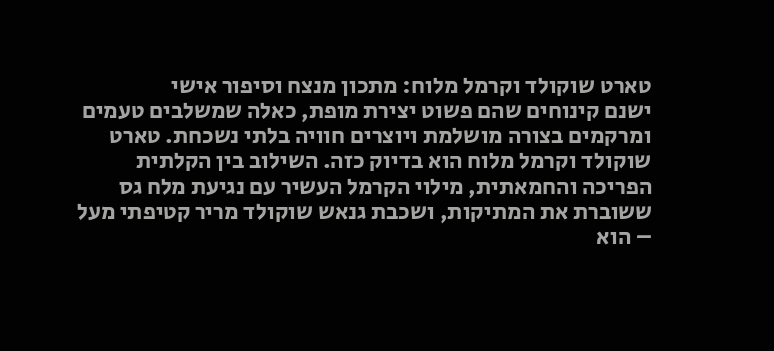טארט שוקולד וקרמל מלוח: מתכון מנצח וסיפור אישי
ישנם קינוחים שהם פשוט יצירת מופת, כאלה שמשלבים טעמים ומרקמים בצורה מושלמת ויוצרים חוויה בלתי נשכחת. טארט שוקולד וקרמל מלוח הוא בדיוק כזה. השילוב בין הקלתית הפריכה והחמאתית, מילוי הקרמל העשיר עם נגיעת מלח גס ששוברת את המתיקות, ושכבת גנאש שוקולד מריר קטיפתי מעל – הוא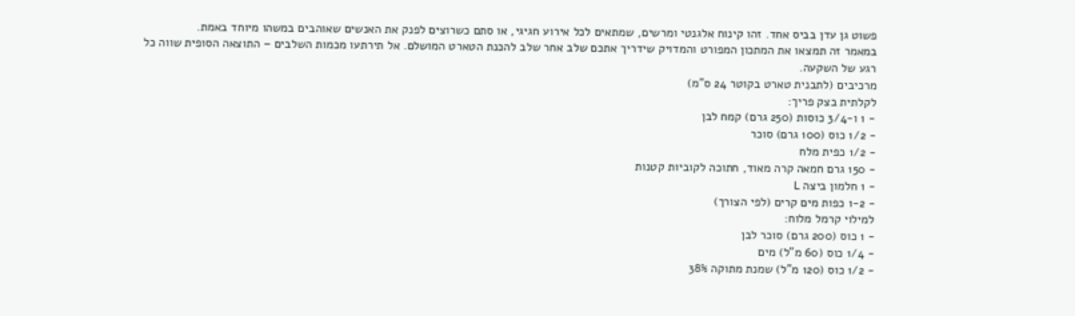פשוט גן עדן בביס אחד. זהו קינוח אלגנטי ומרשים, שמתאים לכל אירוע חגיגי, או סתם כשרוצים לפנק את האנשים שאוהבים במשהו מיוחד באמת.
במאמר זה תמצאו את המתכון המפורט והמדויק שידריך אתכם שלב אחר שלב להכנת הטארט המושלם. אל תירתעו מכמות השלבים – התוצאה הסופית שווה כל רגע של השקעה.
מרכיבים (לתבנית טארט בקוטר 24 ס"מ)
לקלתית בצק פריך:
- 1 ו-3/4 כוסות (250 גרם) קמח לבן
- 1/2 כוס (100 גרם) סוכר
- 1/2 כפית מלח
- 150 גרם חמאה קרה מאוד, חתוכה לקוביות קטנות
- 1 חלמון ביצה L
- 1-2 כפות מים קרים (לפי הצורך)
למילוי קרמל מלוח:
- 1 כוס (200 גרם) סוכר לבן
- 1/4 כוס (60 מ"ל) מים
- 1/2 כוס (120 מ"ל) שמנת מתוקה 38%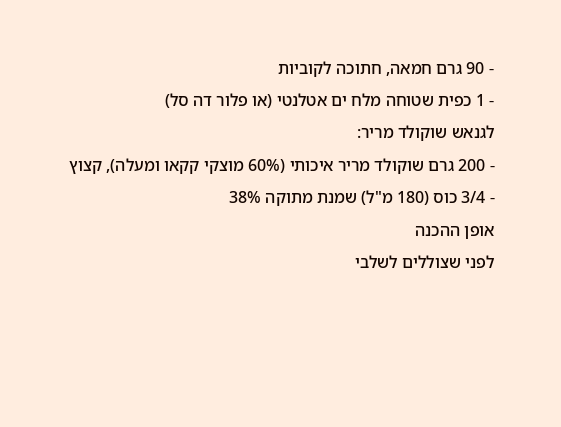- 90 גרם חמאה, חתוכה לקוביות
- 1 כפית שטוחה מלח ים אטלנטי (או פלור דה סל)
לגנאש שוקולד מריר:
- 200 גרם שוקולד מריר איכותי (60% מוצקי קקאו ומעלה), קצוץ
- 3/4 כוס (180 מ"ל) שמנת מתוקה 38%
אופן ההכנה
לפני שצוללים לשלבי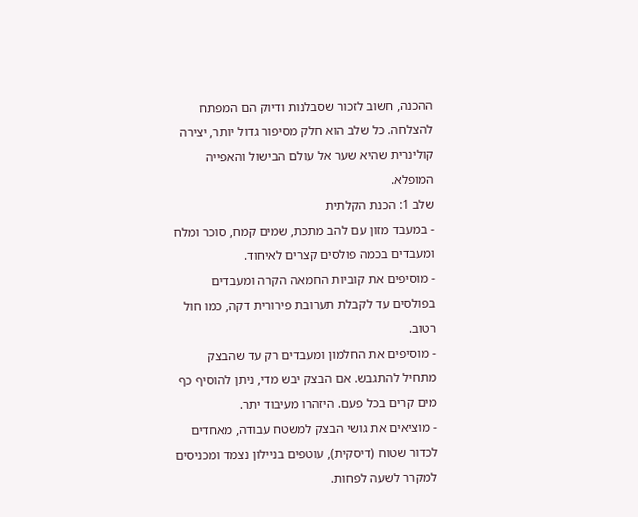ההכנה, חשוב לזכור שסבלנות ודיוק הם המפתח להצלחה. כל שלב הוא חלק מסיפור גדול יותר, יצירה קולינרית שהיא שער אל עולם הבישול והאפייה המופלא.
שלב 1: הכנת הקלתית
- במעבד מזון עם להב מתכת, שמים קמח, סוכר ומלח ומעבדים בכמה פולסים קצרים לאיחוד.
- מוסיפים את קוביות החמאה הקרה ומעבדים בפולסים עד לקבלת תערובת פירורית דקה, כמו חול רטוב.
- מוסיפים את החלמון ומעבדים רק עד שהבצק מתחיל להתגבש. אם הבצק יבש מדי, ניתן להוסיף כף מים קרים בכל פעם. היזהרו מעיבוד יתר.
- מוציאים את גושי הבצק למשטח עבודה, מאחדים לכדור שטוח (דיסקית), עוטפים בניילון נצמד ומכניסים למקרר לשעה לפחות.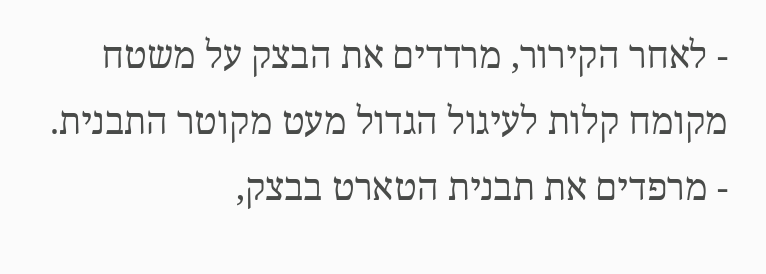- לאחר הקירור, מרדדים את הבצק על משטח מקומח קלות לעיגול הגדול מעט מקוטר התבנית.
- מרפדים את תבנית הטארט בבצק,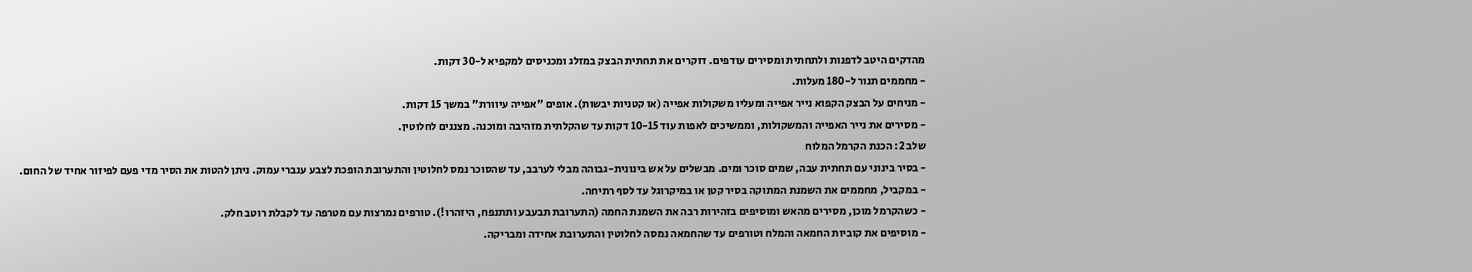מהדקים היטב לדפנות ולתחתית ומסירים עודפים. דוקרים את תחתית הבצק במזלג ומכניסים למקפיא ל-30 דקות.
- מחממים תנור ל-180 מעלות.
- מניחים על הבצק הקפוא נייר אפייה ומעליו משקולות אפייה (או קטניות יבשות). אופים "אפייה עיוורת" במשך 15 דקות.
- מסירים את נייר האפייה והמשקולות, וממשיכים לאפות עוד 10-15 דקות עד שהקלתית מזהיבה ומוכנה. מצננים לחלוטין.
שלב 2: הכנת הקרמל המלוח
- בסיר בינוני עם תחתית עבה, שמים סוכר ומים. מבשלים על אש בינונית-גבוהה מבלי לערבב, עד שהסוכר נמס לחלוטין והתערובת הופכת לצבע ענברי עמוק. ניתן להטות את הסיר מדי פעם לפיזור אחיד של החום.
- במקביל, מחממים את השמנת המתוקה בסיר קטן או במיקרוגל עד לסף רתיחה.
- כשהקרמל מוכן, מסירים מהאש ומוסיפים בזהירות רבה את השמנת החמה (התערובת תבעבע ותתנפח, היזהרו!). טורפים נמרצות עם מטרפה עד לקבלת רוטב חלק.
- מוסיפים את קוביות החמאה והמלח וטורפים עד שהחמאה נמסה לחלוטין והתערובת אחידה ומבריקה.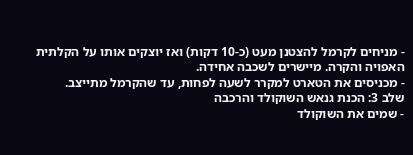- מניחים לקרמל להצטנן מעט (כ-10 דקות) ואז יוצקים אותו על הקלתית האפויה והקרה. מיישרים לשכבה אחידה.
- מכניסים את הטארט למקרר לשעה לפחות, עד שהקרמל מתייצב.
שלב 3: הכנת גנאש השוקולד והרכבה
- שמים את השוקולד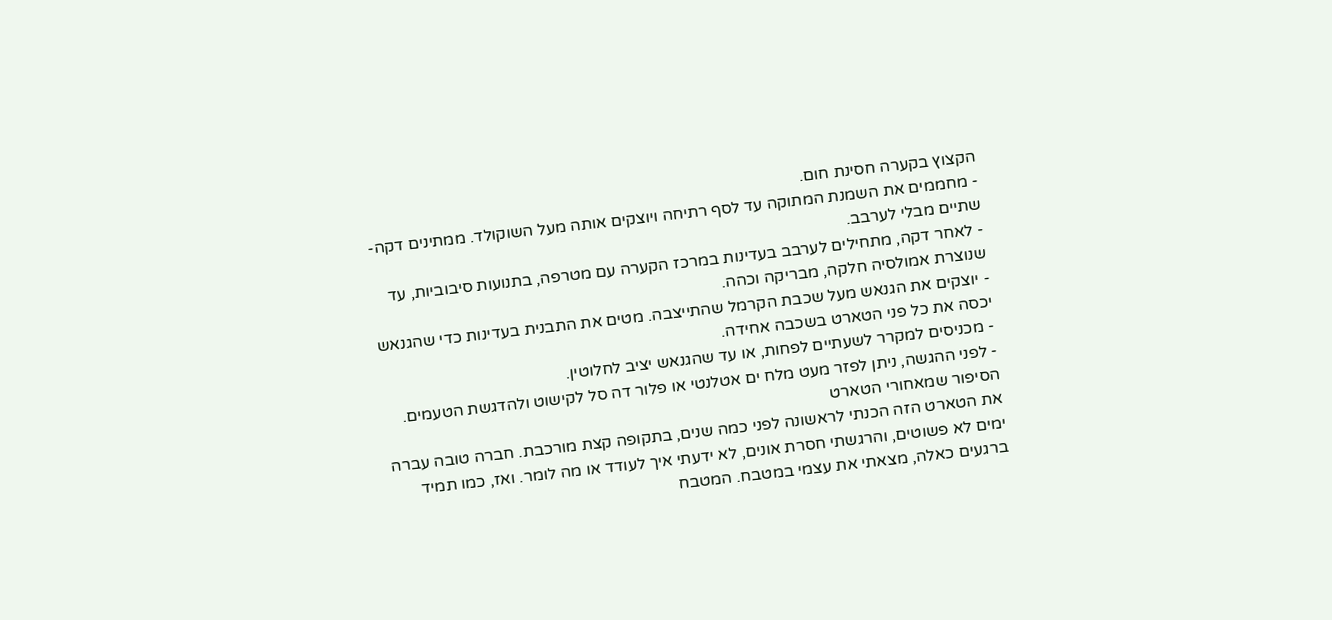הקצוץ בקערה חסינת חום.
- מחממים את השמנת המתוקה עד לסף רתיחה ויוצקים אותה מעל השוקולד. ממתינים דקה-שתיים מבלי לערבב.
- לאחר דקה, מתחילים לערבב בעדינות במרכז הקערה עם מטרפה, בתנועות סיבוביות, עד שנוצרת אמולסיה חלקה, מבריקה וכהה.
- יוצקים את הגנאש מעל שכבת הקרמל שהתייצבה. מטים את התבנית בעדינות כדי שהגנאש יכסה את כל פני הטארט בשכבה אחידה.
- מכניסים למקרר לשעתיים לפחות, או עד שהגנאש יציב לחלוטין.
- לפני ההגשה, ניתן לפזר מעט מלח ים אטלנטי או פלור דה סל לקישוט ולהדגשת הטעמים.
הסיפור שמאחורי הטארט
את הטארט הזה הכנתי לראשונה לפני כמה שנים, בתקופה קצת מורכבת. חברה טובה עברה ימים לא פשוטים, והרגשתי חסרת אונים, לא ידעתי איך לעודד או מה לומר. ואז, כמו תמיד ברגעים כאלה, מצאתי את עצמי במטבח. המטבח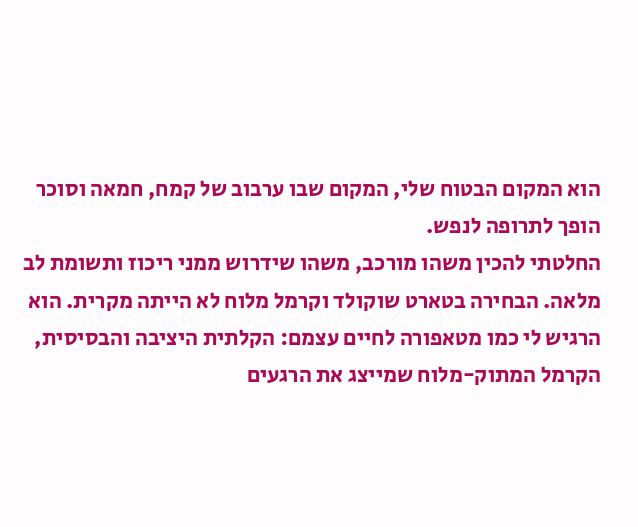הוא המקום הבטוח שלי, המקום שבו ערבוב של קמח, חמאה וסוכר הופך לתרופה לנפש.
החלטתי להכין משהו מורכב, משהו שידרוש ממני ריכוז ותשומת לב מלאה. הבחירה בטארט שוקולד וקרמל מלוח לא הייתה מקרית. הוא הרגיש לי כמו מטאפורה לחיים עצמם: הקלתית היציבה והבסיסית, הקרמל המתוק-מלוח שמייצג את הרגעים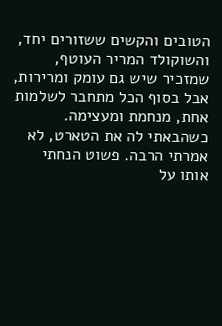הטובים והקשים ששזורים יחד, והשוקולד המריר העוטף, שמזכיר שיש גם עומק ומרירות, אבל בסוף הכל מתחבר לשלמות אחת, מנחמת ומעצימה.
כשהבאתי לה את הטארט, לא אמרתי הרבה. פשוט הנחתי אותו על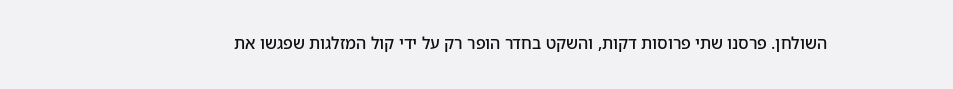השולחן. פרסנו שתי פרוסות דקות, והשקט בחדר הופר רק על ידי קול המזלגות שפגשו את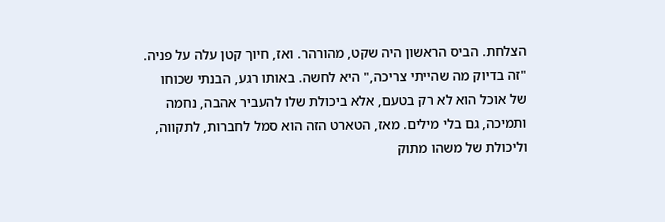הצלחת. הביס הראשון היה שקט, מהורהר. ואז, חיוך קטן עלה על פניה. "זה בדיוק מה שהייתי צריכה," היא לחשה. באותו רגע, הבנתי שכוחו של אוכל הוא לא רק בטעם, אלא ביכולת שלו להעביר אהבה, נחמה ותמיכה, גם בלי מילים. מאז, הטארט הזה הוא סמל לחברות, לתקווה, וליכולת של משהו מתוק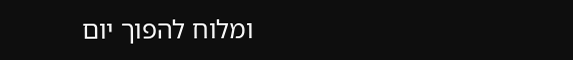ומלוח להפוך יום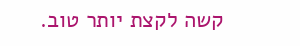קשה לקצת יותר טוב.